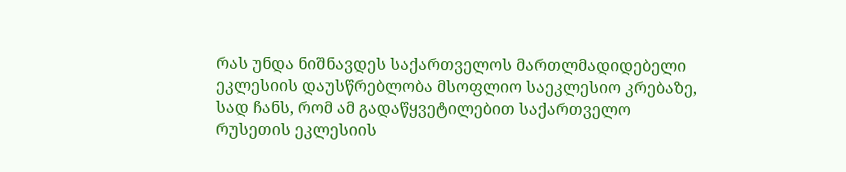რას უნდა ნიშნავდეს საქართველოს მართლმადიდებელი ეკლესიის დაუსწრებლობა მსოფლიო საეკლესიო კრებაზე, სად ჩანს, რომ ამ გადაწყვეტილებით საქართველო რუსეთის ეკლესიის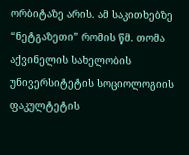ორბიტაზე არის. ამ საკითხებზე “ნეტგაზეთი” რომის წმ. თომა აქვინელის სახელობის უნივერსიტეტის სოციოლოგიის ფაკულტეტის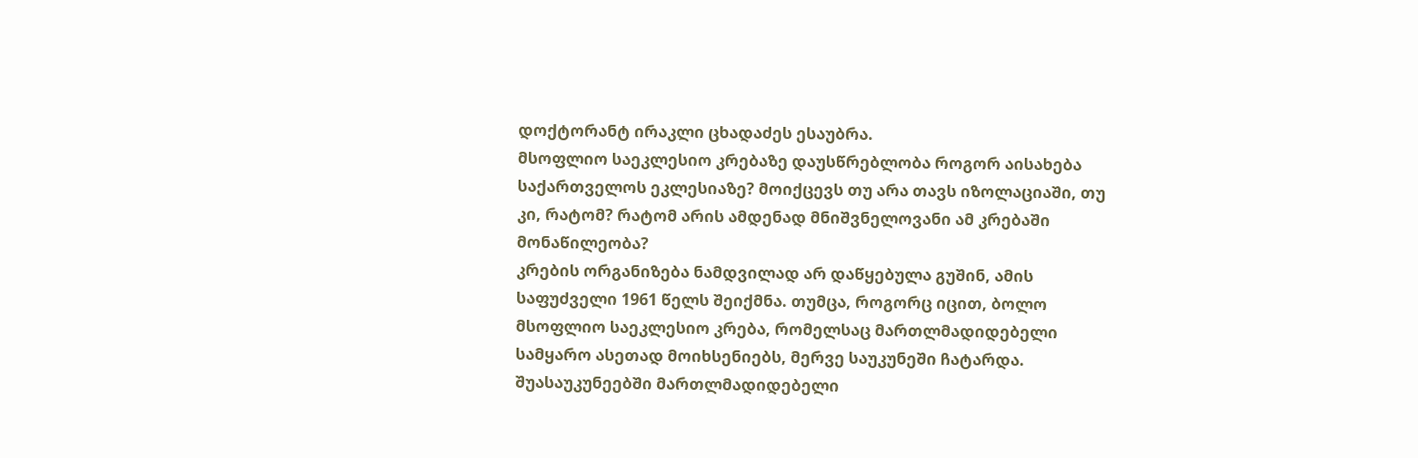დოქტორანტ ირაკლი ცხადაძეს ესაუბრა.
მსოფლიო საეკლესიო კრებაზე დაუსწრებლობა როგორ აისახება საქართველოს ეკლესიაზე? მოიქცევს თუ არა თავს იზოლაციაში, თუ კი, რატომ? რატომ არის ამდენად მნიშვნელოვანი ამ კრებაში მონაწილეობა?
კრების ორგანიზება ნამდვილად არ დაწყებულა გუშინ, ამის საფუძველი 1961 წელს შეიქმნა. თუმცა, როგორც იცით, ბოლო მსოფლიო საეკლესიო კრება, რომელსაც მართლმადიდებელი სამყარო ასეთად მოიხსენიებს, მერვე საუკუნეში ჩატარდა. შუასაუკუნეებში მართლმადიდებელი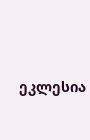ეკლესია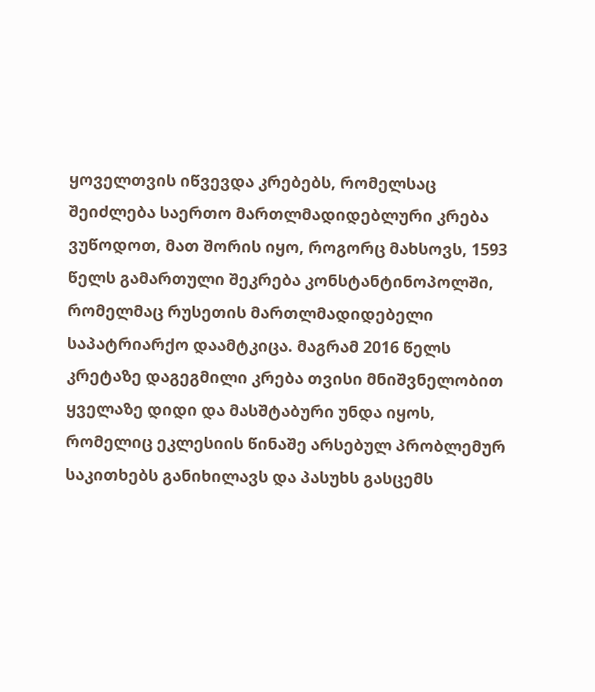ყოველთვის იწვევდა კრებებს, რომელსაც შეიძლება საერთო მართლმადიდებლური კრება ვუწოდოთ, მათ შორის იყო, როგორც მახსოვს, 1593 წელს გამართული შეკრება კონსტანტინოპოლში, რომელმაც რუსეთის მართლმადიდებელი საპატრიარქო დაამტკიცა. მაგრამ 2016 წელს კრეტაზე დაგეგმილი კრება თვისი მნიშვნელობით ყველაზე დიდი და მასშტაბური უნდა იყოს, რომელიც ეკლესიის წინაშე არსებულ პრობლემურ საკითხებს განიხილავს და პასუხს გასცემს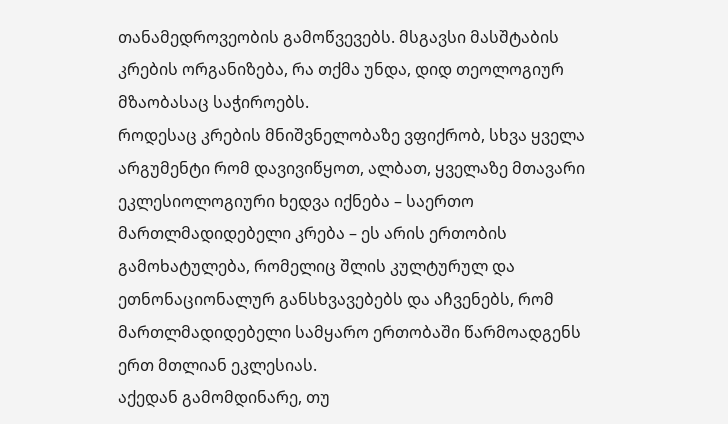თანამედროვეობის გამოწვევებს. მსგავსი მასშტაბის კრების ორგანიზება, რა თქმა უნდა, დიდ თეოლოგიურ მზაობასაც საჭიროებს.
როდესაც კრების მნიშვნელობაზე ვფიქრობ, სხვა ყველა არგუმენტი რომ დავივიწყოთ, ალბათ, ყველაზე მთავარი ეკლესიოლოგიური ხედვა იქნება – საერთო მართლმადიდებელი კრება – ეს არის ერთობის გამოხატულება, რომელიც შლის კულტურულ და ეთნონაციონალურ განსხვავებებს და აჩვენებს, რომ მართლმადიდებელი სამყარო ერთობაში წარმოადგენს ერთ მთლიან ეკლესიას.
აქედან გამომდინარე, თუ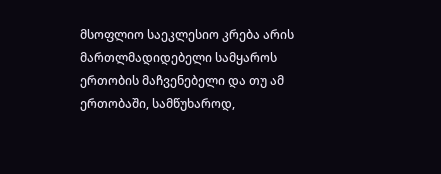მსოფლიო საეკლესიო კრება არის მართლმადიდებელი სამყაროს ერთობის მაჩვენებელი და თუ ამ ერთობაში, სამწუხაროდ,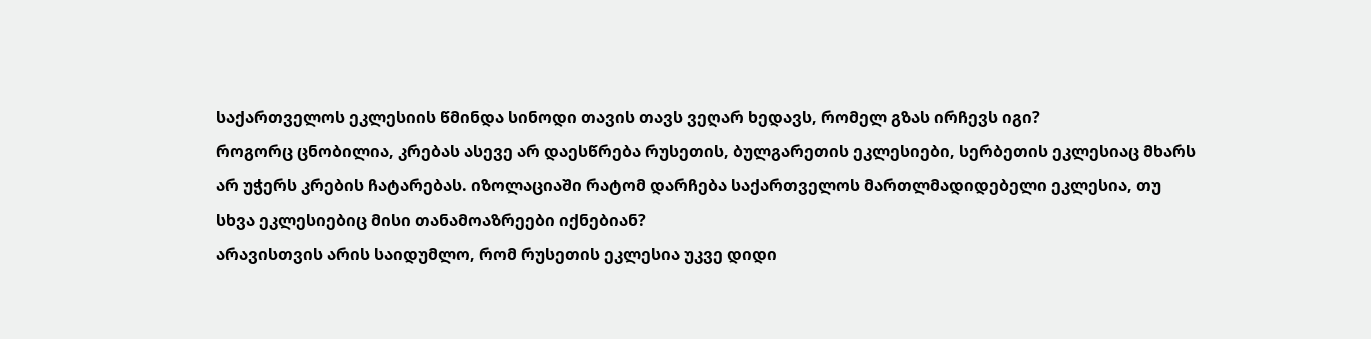საქართველოს ეკლესიის წმინდა სინოდი თავის თავს ვეღარ ხედავს, რომელ გზას ირჩევს იგი?
როგორც ცნობილია, კრებას ასევე არ დაესწრება რუსეთის, ბულგარეთის ეკლესიები, სერბეთის ეკლესიაც მხარს არ უჭერს კრების ჩატარებას. იზოლაციაში რატომ დარჩება საქართველოს მართლმადიდებელი ეკლესია, თუ სხვა ეკლესიებიც მისი თანამოაზრეები იქნებიან?
არავისთვის არის საიდუმლო, რომ რუსეთის ეკლესია უკვე დიდი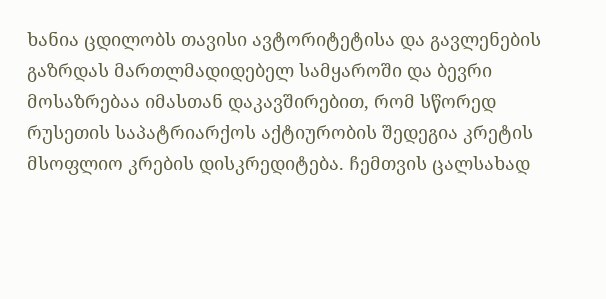ხანია ცდილობს თავისი ავტორიტეტისა და გავლენების გაზრდას მართლმადიდებელ სამყაროში და ბევრი მოსაზრებაა იმასთან დაკავშირებით, რომ სწორედ რუსეთის საპატრიარქოს აქტიურობის შედეგია კრეტის მსოფლიო კრების დისკრედიტება. ჩემთვის ცალსახად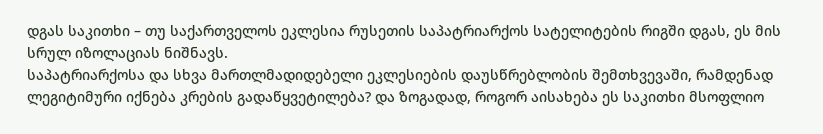დგას საკითხი – თუ საქართველოს ეკლესია რუსეთის საპატრიარქოს სატელიტების რიგში დგას, ეს მის სრულ იზოლაციას ნიშნავს.
საპატრიარქოსა და სხვა მართლმადიდებელი ეკლესიების დაუსწრებლობის შემთხვევაში, რამდენად ლეგიტიმური იქნება კრების გადაწყვეტილება? და ზოგადად, როგორ აისახება ეს საკითხი მსოფლიო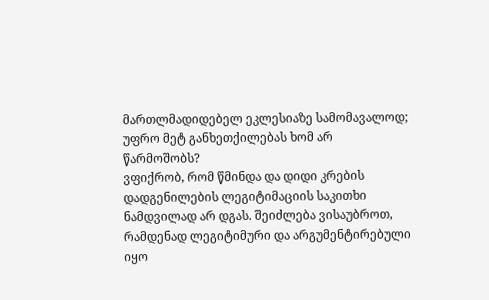მართლმადიდებელ ეკლესიაზე სამომავალოდ; უფრო მეტ განხეთქილებას ხომ არ წარმოშობს?
ვფიქრობ, რომ წმინდა და დიდი კრების დადგენილების ლეგიტიმაციის საკითხი ნამდვილად არ დგას. შეიძლება ვისაუბროთ, რამდენად ლეგიტიმური და არგუმენტირებული იყო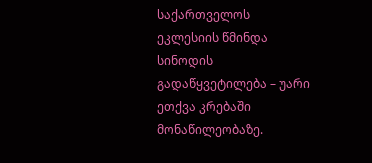საქართველოს ეკლესიის წმინდა სინოდის გადაწყვეტილება – უარი ეთქვა კრებაში მონაწილეობაზე.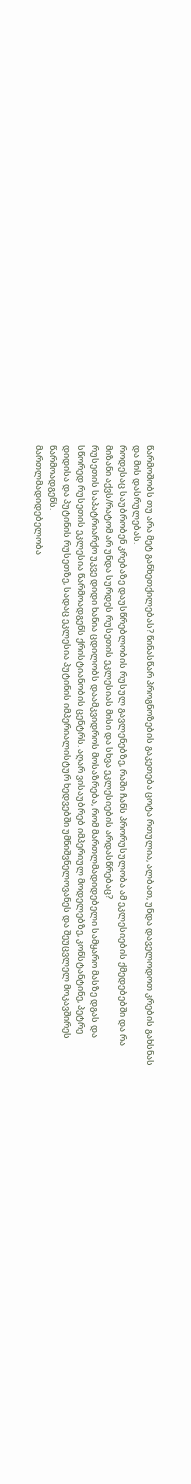წარმოშობს თუ არა მეტ განხეთქილებას? წინასწარ პროგნოზების გაკეთება ცოტა რთულია, ალბათ, უნდა დაველოდოთ კრების გახსნას და მის დასრულებას.
როდესაც საუბრობენ კრებაზე დაუსწრებლობის რუსულ გავლენებზე, რაში ჩანს პრორუსულობა ამ ეკლესიების ქმედებებში და რა მიზანი აქვს/რატომ არ უნდა სურდეს რუსეთის ეკლესიას მისი და სხვა ეკლესიების არდასწრებაც?
რუსეთის საპატრიარქო უკვე დიდი ხანია ცდილობს დაამკვიდროს მოსაზრება, რომ მართლმადიდებელი სამყარო მასზე დგას და სწორედ რუსეთის ეკლესია წარმოადგენს ქრისტიანობის ცენტრს. აღარ ვისაუბრებ იმპერიულ მოდელებზე, კონსტანტინე, პეტრე დიდისა და პუტინის რუსეთზე, სადაც ეკლესია პუტინის იმპერიალისტურ ხედვებში უმნიშვნელოვანეს და შეუცვლელ მოკავშირეს წარმოადგენს.
მართლმადიდებელობა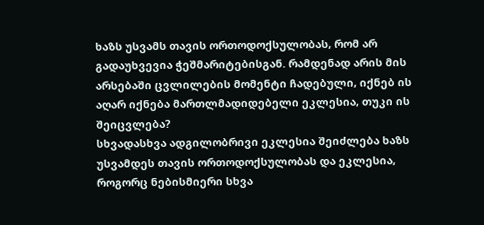ხაზს უსვამს თავის ორთოდოქსულობას, რომ არ გადაუხვევია ჭეშმარიტებისგან. რამდენად არის მის არსებაში ცვლილების მომენტი ჩადებული, იქნებ ის აღარ იქნება მართლმადიდებელი ეკლესია, თუკი ის შეიცვლება?
სხვადასხვა ადგილობრივი ეკლესია შეიძლება ხაზს უსვამდეს თავის ორთოდოქსულობას და ეკლესია, როგორც ნებისმიერი სხვა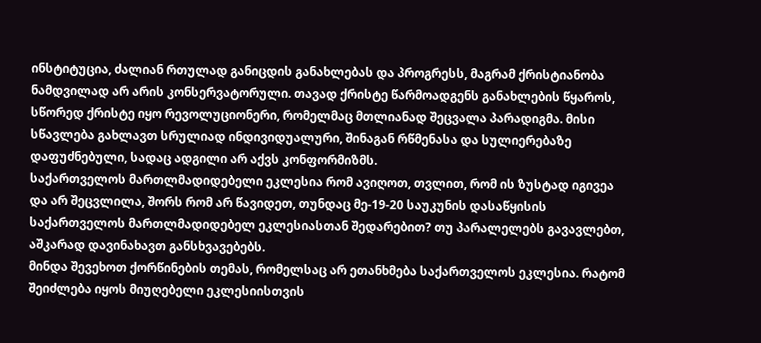ინსტიტუცია, ძალიან რთულად განიცდის განახლებას და პროგრესს, მაგრამ ქრისტიანობა ნამდვილად არ არის კონსერვატორული. თავად ქრისტე წარმოადგენს განახლების წყაროს, სწორედ ქრისტე იყო რევოლუციონერი, რომელმაც მთლიანად შეცვალა პარადიგმა. მისი სწავლება გახლავთ სრულიად ინდივიდუალური, შინაგან რწმენასა და სულიერებაზე დაფუძნებული, სადაც ადგილი არ აქვს კონფორმიზმს.
საქართველოს მართლმადიდებელი ეკლესია რომ ავიღოთ, თვლით, რომ ის ზუსტად იგივეა და არ შეცვლილა, შორს რომ არ წავიდეთ, თუნდაც მე-19-20 საუკუნის დასაწყისის საქართველოს მართლმადიდებელ ეკლესიასთან შედარებით? თუ პარალელებს გავავლებთ, აშკარად დავინახავთ განსხვავებებს.
მინდა შევეხოთ ქორწინების თემას, რომელსაც არ ეთანხმება საქართველოს ეკლესია. რატომ შეიძლება იყოს მიუღებელი ეკლესიისთვის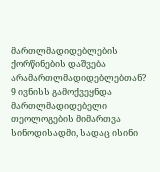მართლმადიდებლების ქორწინების დაშვება არამართლმადიდებლებთან?
9 ივნისს გამოქვეყნდა მართლმადიდებელი თეოლოგების მიმართვა სინოდისადმი, სადაც ისინი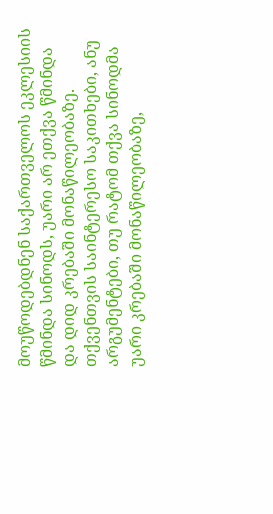მოუწოდებდნენ საქართველოს ეკლესიის წმინდა სინოდს, უარი არ ეთქვა წმინდა და დიდ კრებაში მონაწილეობაზე. თქვენთვის საინტერესო საკითხები, ანუ არგუმენტები, თუ რატომ თქვა სინოდმა უარი კრებაში მონაწილეობაზე,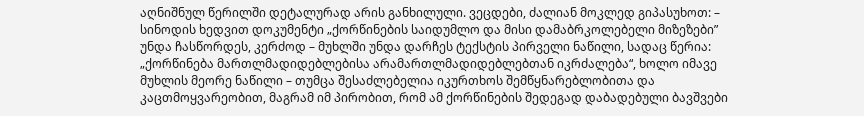აღნიშნულ წერილში დეტალურად არის განხილული. ვეცდები, ძალიან მოკლედ გიპასუხოთ: – სინოდის ხედვით დოკუმენტი „ქორწინების საიდუმლო და მისი დამაბრკოლებელი მიზეზები” უნდა ჩასწორდეს, კერძოდ – მუხლში უნდა დარჩეს ტექსტის პირველი ნაწილი, სადაც წერია: „ქორწინება მართლმადიდებლებისა არამართლმადიდებლებთან იკრძალება“, ხოლო იმავე მუხლის მეორე ნაწილი – თუმცა შესაძლებელია იკურთხოს შემწყნარებლობითა და კაცთმოყვარეობით, მაგრამ იმ პირობით, რომ ამ ქორწინების შედეგად დაბადებული ბავშვები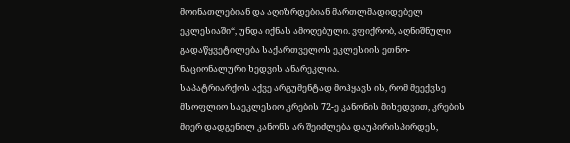მოინათლებიან და აღიზრდებიან მართლმადიდებელ ეკლესიაში“, უნდა იქნას ამოღებული. ვფიქრობ, აღნიშნული გადაწყვეტილება საქართველოს ეკლესიის ეთნო-ნაციონალური ხედვის ანარეკლია.
საპატრიარქოს აქვე არგუმენტად მოჰყავს ის, რომ მეექვსე მსოფლიო საეკლესიო კრების 72-ე კანონის მიხედვით, კრების მიერ დადგენილ კანონს არ შეიძლება დაუპირისპირდეს,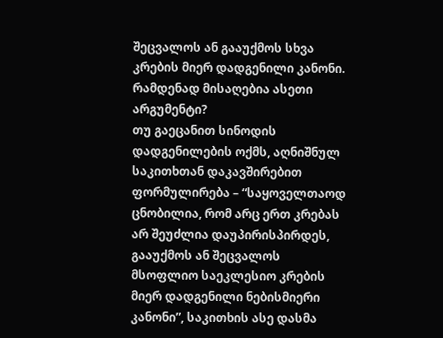შეცვალოს ან გააუქმოს სხვა კრების მიერ დადგენილი კანონი. რამდენად მისაღებია ასეთი არგუმენტი?
თუ გაეცანით სინოდის დადგენილების ოქმს, აღნიშნულ საკითხთან დაკავშირებით ფორმულირება – “საყოველთაოდ ცნობილია, რომ არც ერთ კრებას არ შეუძლია დაუპირისპირდეს, გააუქმოს ან შეცვალოს მსოფლიო საეკლესიო კრების მიერ დადგენილი ნებისმიერი კანონი”, საკითხის ასე დასმა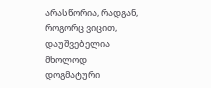არასწორია, რადგან, როგორც ვიცით, დაუშვებელია მხოლოდ დოგმატური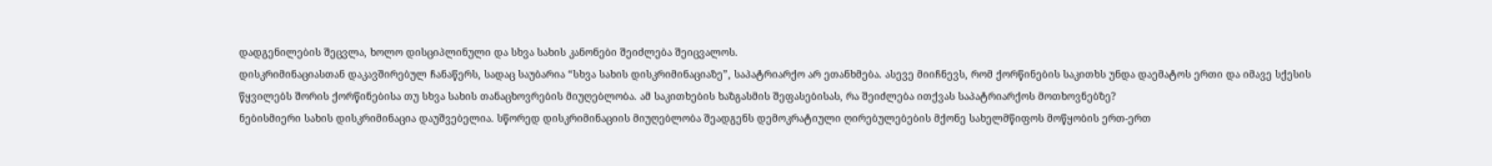დადგენილების შეცვლა, ხოლო დისციპლინული და სხვა სახის კანონები შეიძლება შეიცვალოს.
დისკრიმინაციასთან დაკავშირებულ ჩანაწერს, სადაც საუბარია “სხვა სახის დისკრიმინაციაზე”, საპატრიარქო არ ეთანხმება. ასევე მიიჩნევს, რომ ქორწინების საკითხს უნდა დაემატოს ერთი და იმავე სქესის წყვილებს შორის ქორწინებისა თუ სხვა სახის თანაცხოვრების მიუღებლობა. ამ საკითხების ხაზგასმის შეფასებისას, რა შეიძლება ითქვას საპატრიარქოს მოთხოვნებზე?
ნებისმიერი სახის დისკრიმინაცია დაუშვებელია. სწორედ დისკრიმინაციის მიუღებლობა შეადგენს დემოკრატიული ღირებულებების მქონე სახელმწიფოს მოწყობის ერთ-ერთ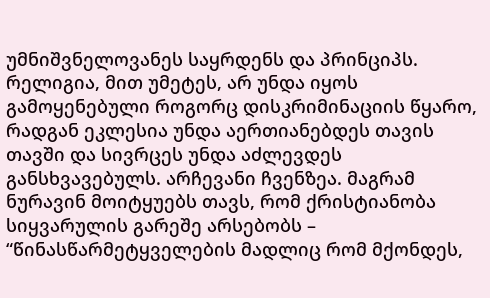უმნიშვნელოვანეს საყრდენს და პრინციპს. რელიგია, მით უმეტეს, არ უნდა იყოს გამოყენებული როგორც დისკრიმინაციის წყარო, რადგან ეკლესია უნდა აერთიანებდეს თავის თავში და სივრცეს უნდა აძლევდეს განსხვავებულს. არჩევანი ჩვენზეა. მაგრამ ნურავინ მოიტყუებს თავს, რომ ქრისტიანობა სიყვარულის გარეშე არსებობს – “წინასწარმეტყველების მადლიც რომ მქონდეს,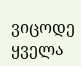ვიცოდე ყველა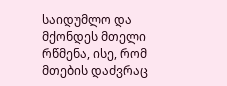საიდუმლო და მქონდეს მთელი რწმენა, ისე, რომ მთების დაძვრაც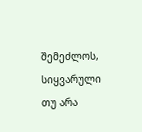შემეძლოს, სიყვარული თუ არა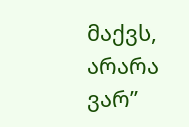მაქვს, არარა ვარ”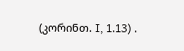(კორინთ. I, 1.13) .